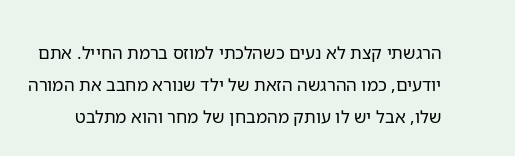הרגשתי קצת לא נעים כשהלכתי למוזס ברמת החייל. אתם יודעים, כמו ההרגשה הזאת של ילד שנורא מחבב את המורה שלו, אבל יש לו עותק מהמבחן של מחר והוא מתלבט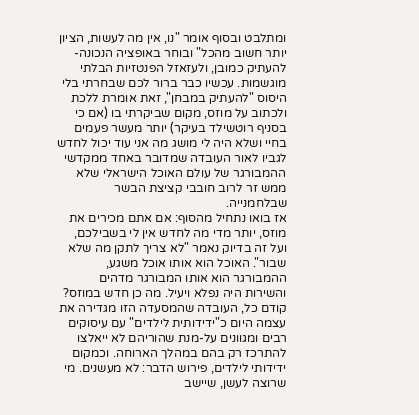ומתלבט ובסוף אומר "נו, אין מה לעשות, הציון יותר חשוב מהכל" ובוחר באופציה הנכונה- להעתיק כמובן, ולעזאזל הפנטזיות הבלתי מוגשמות. עכשיו כבר ברור לכם שבחרתי בלי היסוס "להעתיק במבחן", זאת אומרת ללכת ולכתוב על מוזס, מקום שביקרתי בו (אם כי בסניף רוטשילד בעיקר) יותר מעשר פעמים בחיי ושלא היה לי מושג מה אני עוד יכול לחדש לגביו לאור העובדה שמדובר באחד ממקדשי ההמבורגר של עולם האוכל הישראלי שלא ממש זר לרוב חובבי קציצת הבשר שבלחמנייה.
אז בואו נתחיל מהסוף: אם אתם מכירים את מוזס, יותר מדי מה לחדש אין לי בשבילכם, ועל זה בדיוק נאמר "לא צריך לתקן מה שלא שבור". האוכל הוא אותו אוכל משגע, ההמבורגר הוא אותו המבורגר מדהים והשירות היה נפלא ויעיל. מה כן חדש במוזס? קודם כל, העובדה שהמסעדה הזו מגדירה את עצמה היום כ"ידידותית לילדים" עם עיסוקים רבים ומגוונים על-מנת שהוריהם לא ייאלצו להתרכז רק בהם במהלך הארוחה. וכמקום ידידותי לילדים, פירוש הדבר: לא מעשנים. מי שרוצה לעשן, שיישב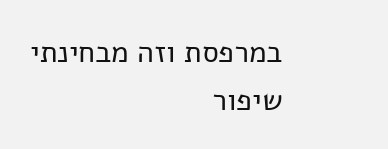במרפסת וזה מבחינתי שיפור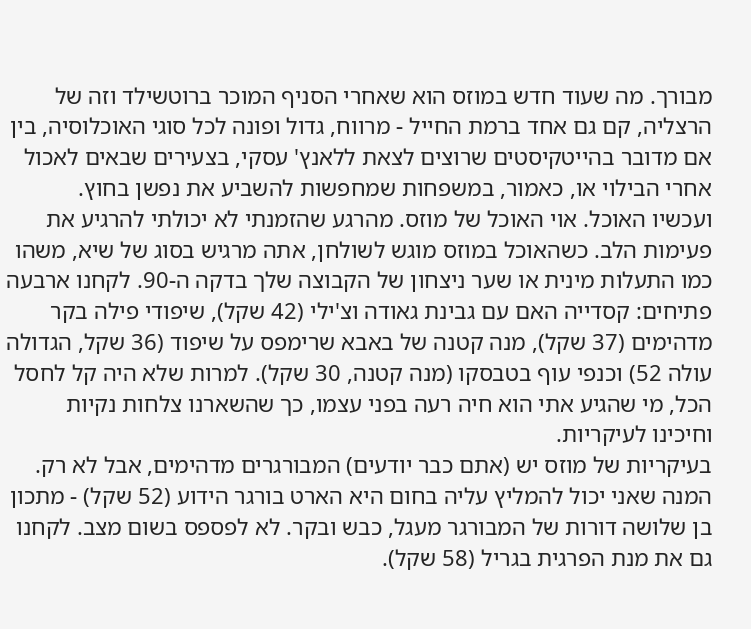מבורך. מה שעוד חדש במוזס הוא שאחרי הסניף המוכר ברוטשילד וזה של הרצליה, קם גם אחד ברמת החייל - מרווח, גדול ופונה לכל סוגי האוכלוסיה, בין אם מדובר בהייטקיסטים שרוצים לצאת ללאנץ' עסקי, בצעירים שבאים לאכול אחרי הבילוי או, כאמור, במשפחות שמחפשות להשביע את נפשן בחוץ.
ועכשיו האוכל. אוי האוכל של מוזס. מהרגע שהזמנתי לא יכולתי להרגיע את פעימות הלב. כשהאוכל במוזס מוגש לשולחן, אתה מרגיש בסוג של שיא, משהו כמו התעלות מינית או שער ניצחון של הקבוצה שלך בדקה ה-90. לקחנו ארבעה פתיחים: קסדייה האם עם גבינת גאודה וצ'ילי (42 שקל), שיפודי פילה בקר מדהימים (37 שקל), מנה קטנה של באבא שרימפס על שיפוד (36 שקל, הגדולה עולה 52) וכנפי עוף בטבסקו (מנה קטנה, 30 שקל). למרות שלא היה קל לחסל הכל, מי שהגיע אתי הוא חיה רעה בפני עצמו, כך שהשארנו צלחות נקיות וחיכינו לעיקריות.
בעיקריות של מוזס יש (אתם כבר יודעים) המבורגרים מדהימים, אבל לא רק. המנה שאני יכול להמליץ עליה בחום היא הארט בורגר הידוע (52 שקל) - מתכון בן שלושה דורות של המבורגר מעגל, כבש ובקר. לא לפספס בשום מצב. לקחנו גם את מנת הפרגית בגריל (58 שקל).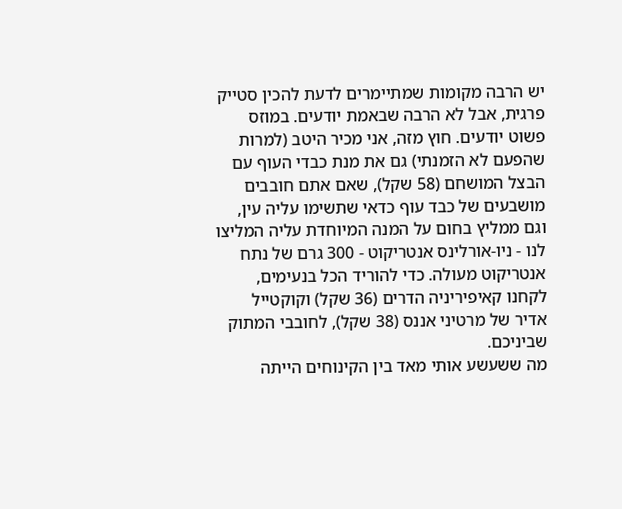יש הרבה מקומות שמתיימרים לדעת להכין סטייק פרגית, אבל לא הרבה שבאמת יודעים. במוזס פשוט יודעים. חוץ מזה, אני מכיר היטב (למרות שהפעם לא הזמנתי) גם את מנת כבדי העוף עם הבצל המושחם (58 שקל), שאם אתם חובבים מושבעים של כבד עוף כדאי שתשימו עליה עין, וגם ממליץ בחום על המנה המיוחדת עליה המליצו לנו - ניו-אורלינס אנטריקוט - 300 גרם של נתח אנטריקוט מעולה. כדי להוריד הכל בנעימים, לקחנו קאיפיריניה הדרים (36 שקל) וקוקטייל אדיר של מרטיני אננס (38 שקל), לחובבי המתוק שביניכם.
מה ששעשע אותי מאד בין הקינוחים הייתה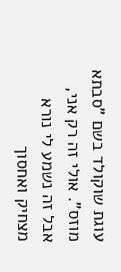עוגת שוקולד בשם "סבתא מוזס". אולי זה רק אני, אבל זה נשמע לי נורא מצחיק ואחסוך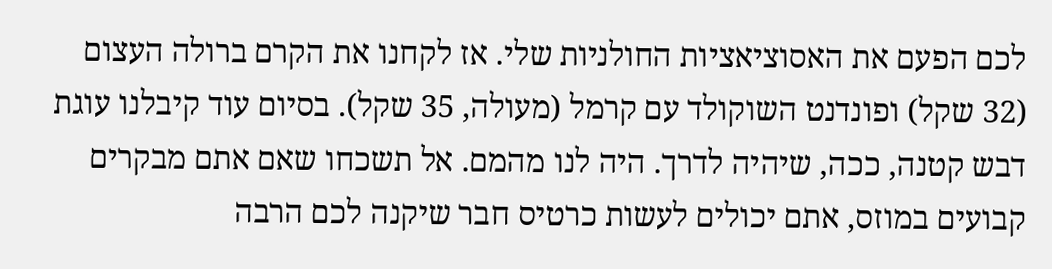לכם הפעם את האסוציאציות החולניות שלי. אז לקחנו את הקרם ברולה העצום (32 שקל) ופונדנט השוקולד עם קרמל (מעולה, 35 שקל). בסיום עוד קיבלנו עוגת דבש קטנה, ככה, שיהיה לדרך. היה לנו מהמם. אל תשכחו שאם אתם מבקרים קבועים במוזס, אתם יכולים לעשות כרטיס חבר שיקנה לכם הרבה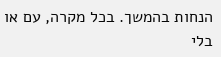הנחות בהמשך. בכל מקרה, עם או בלי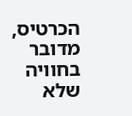הכרטיס, מדובר בחוויה שלא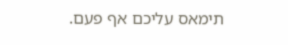תימאס עליכם אף פעם.